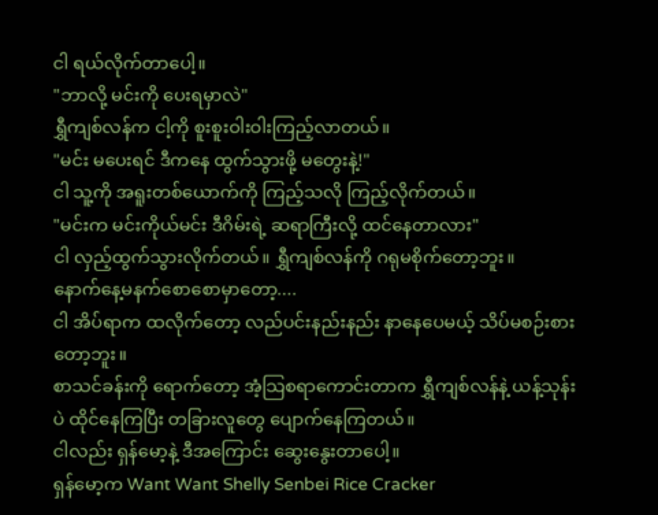ငါ ရယ်လိုက်တာပေါ့။
"ဘာလို့ မင်းကို ပေးရမှာလဲ"
ရွှီကျစ်လန်က ငါ့ကို စူးစူးဝါးဝါးကြည့်လာတယ်။
"မင်း မပေးရင် ဒီကနေ ထွက်သွားဖို့ မတွေးနဲ့!"
ငါ သူ့ကို အရူးတစ်ယောက်ကို ကြည့်သလို ကြည့်လိုက်တယ်။
"မင်းက မင်းကိုယ်မင်း ဒီဂိမ်းရဲ့ ဆရာကြီးလို့ ထင်နေတာလား"
ငါ လှည့်ထွက်သွားလိုက်တယ်။ ရွှီကျစ်လန်ကို ဂရုမစိုက်တော့ဘူး။
နောက်နေ့မနက်စောစောမှာတော့....
ငါ အိပ်ရာက ထလိုက်တော့ လည်ပင်းနည်းနည်း နာနေပေမယ့် သိပ်မစဉ်းစားတော့ဘူး။
စာသင်ခန်းကို ရောက်တော့ အံ့သြစရာကောင်းတာက ရွှီကျစ်လန်နဲ့ ယန့်သုန်းပဲ ထိုင်နေကြပြီး တခြားလူတွေ ပျောက်နေကြတယ်။
ငါလည်း ရှန်မော့နဲ့ ဒီအကြောင်း ဆွေးနွေးတာပေါ့။
ရှန်မော့က Want Want Shelly Senbei Rice Cracker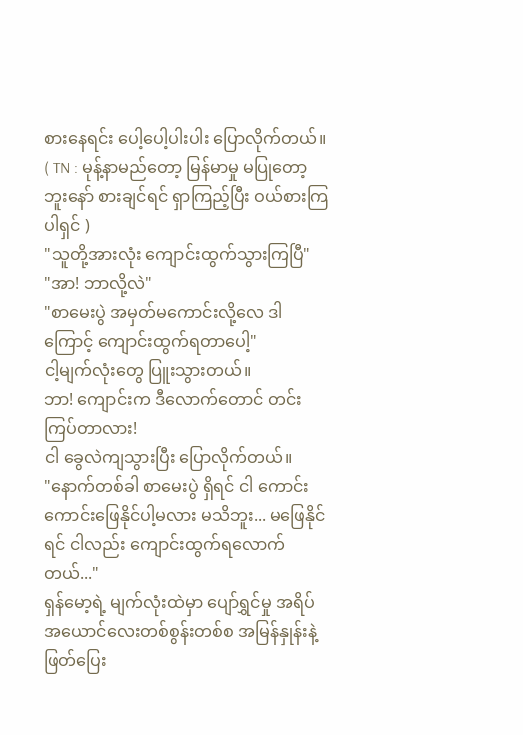စားနေရင်း ပေါ့ပေါ့ပါးပါး ပြောလိုက်တယ်။
( TN : မုန့်နာမည်တော့ မြန်မာမှု မပြုတော့ဘူးနော် စားချင်ရင် ရှာကြည့်ပြီး ဝယ်စားကြပါရှင် )
"သူတို့အားလုံး ကျောင်းထွက်သွားကြပြီ"
"အာ! ဘာလို့လဲ"
"စာမေးပွဲ အမှတ်မကောင်းလို့လေ ဒါကြောင့် ကျောင်းထွက်ရတာပေါ့"
ငါ့မျက်လုံးတွေ ပြူးသွားတယ်။
ဘာ! ကျောင်းက ဒီလောက်တောင် တင်းကြပ်တာလား!
ငါ ခွေလဲကျသွားပြီး ပြောလိုက်တယ်။
"နောက်တစ်ခါ စာမေးပွဲ ရှိရင် ငါ ကောင်းကောင်းဖြေနိုင်ပါ့မလား မသိဘူး... မဖြေနိုင်ရင် ငါလည်း ကျောင်းထွက်ရလောက်တယ်..."
ရှန်မော့ရဲ့ မျက်လုံးထဲမှာ ပျော်ရွှင်မှု အရိပ်အယောင်လေးတစ်စွန်းတစ်စ အမြန်နှုန်းနဲ့ ဖြတ်ပြေး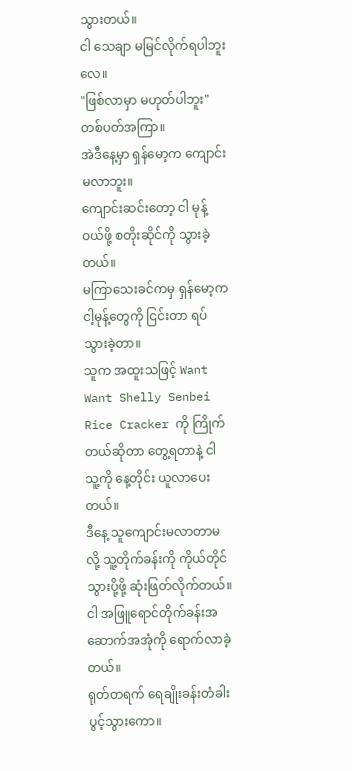သွားတယ်။
ငါ သေချာ မမြင်လိုက်ရပါဘူးလေ။
"ဖြစ်လာမှာ မဟုတ်ပါဘူး"
တစ်ပတ်အကြာ။
အဲဒီနေ့မှာ ရှန်မော့က ကျောင်းမလာဘူး။
ကျောင်းဆင်းတော့ ငါ မုန့်ဝယ်ဖို့ စတိုးဆိုင်ကို သွားခဲ့တယ်။
မကြာသေးခင်ကမှ ရှန်မော့က ငါ့မုန့်တွေကို ငြင်းတာ ရပ်သွားခဲ့တာ။
သူက အထူးသဖြင့် Want Want Shelly Senbei Rice Cracker ကို ကြိုက်တယ်ဆိုတာ တွေ့ရတာနဲ့ ငါ သူ့ကို နေ့တိုင်း ယူလာပေးတယ်။
ဒီနေ့ သူကျောင်းမလာတာမလို့ သူ့တိုက်ခန်းကို ကိုယ်တိုင် သွားပို့ဖို့ ဆုံးဖြတ်လိုက်တယ်။
ငါ အဖြူရောင်တိုက်ခန်းအဆောက်အအုံကို ရောက်လာခဲ့တယ်။
ရုတ်တရက် ရေချိုးခန်းတံခါး ပွင့်သွားကော။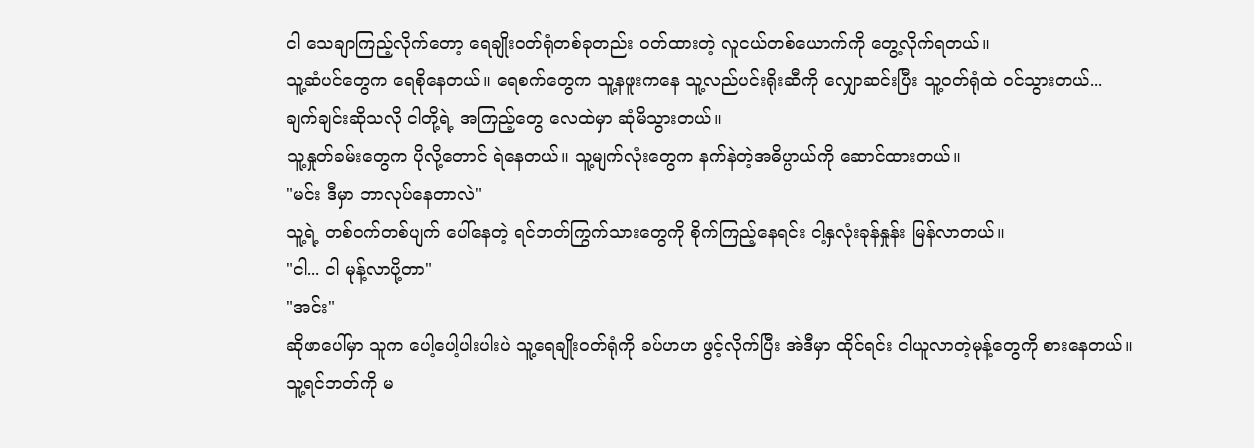ငါ သေချာကြည့်လိုက်တော့ ရေချိုးဝတ်ရုံတစ်ခုတည်း ဝတ်ထားတဲ့ လူငယ်တစ်ယောက်ကို တွေ့လိုက်ရတယ်။
သူ့ဆံပင်တွေက ရေစိုနေတယ်။ ရေစက်တွေက သူ့နဖူးကနေ သူ့လည်ပင်းရိုးဆီကို လျှောဆင်းပြီး သူ့ဝတ်ရုံထဲ ဝင်သွားတယ်...
ချက်ချင်းဆိုသလို ငါတို့ရဲ့ အကြည့်တွေ လေထဲမှာ ဆုံမိသွားတယ်။
သူ့နှုတ်ခမ်းတွေက ပိုလို့တောင် ရဲနေတယ်။ သူ့မျက်လုံးတွေက နက်နဲတဲ့အဓိပ္ပာယ်ကို ဆောင်ထားတယ်။
"မင်း ဒီမှာ ဘာလုပ်နေတာလဲ"
သူ့ရဲ့ တစ်ဝက်တစ်ပျက် ပေါ်နေတဲ့ ရင်ဘတ်ကြွက်သားတွေကို စိုက်ကြည့်နေရင်း ငါ့နှလုံးခုန်နှုန်း မြန်လာတယ်။
"ငါ... ငါ မုန့်လာပို့တာ"
"အင်း"
ဆိုဖာပေါ်မှာ သူက ပေါ့ပေါ့ပါးပါးပဲ သူ့ရေချိုးဝတ်ရုံကို ခပ်ဟဟ ဖွင့်လိုက်ပြီး အဲဒီမှာ ထိုင်ရင်း ငါယူလာတဲ့မုန့်တွေကို စားနေတယ်။
သူ့ရင်ဘတ်ကို မ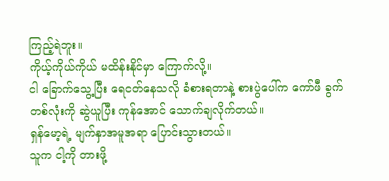ကြည့်ရဲဘူး။
ကိုယ့်ကိုယ်ကိုယ် မထိန်းနိုင်မှာ ကြောက်လို့။
ငါ ခြောက်သွေ့ပြီး ရေငတ်နေသလို ခံစားရတာနဲ့ စားပွဲပေါ်က ကော်ဖီ ခွက်တစ်လုံးကို ဆွဲယူပြီး ကုန်အောင် သောက်ချလိုက်တယ်။
ရှန်မော့ရဲ့ မျက်နှာအမူအရာ ပြောင်းသွားတယ်။
သူက ငါ့ကို တားဖို့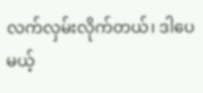လက်လှမ်းလိုက်တယ်၊ ဒါပေမယ့်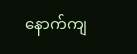နောက်ကျ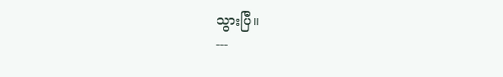သွားပြီ။
---